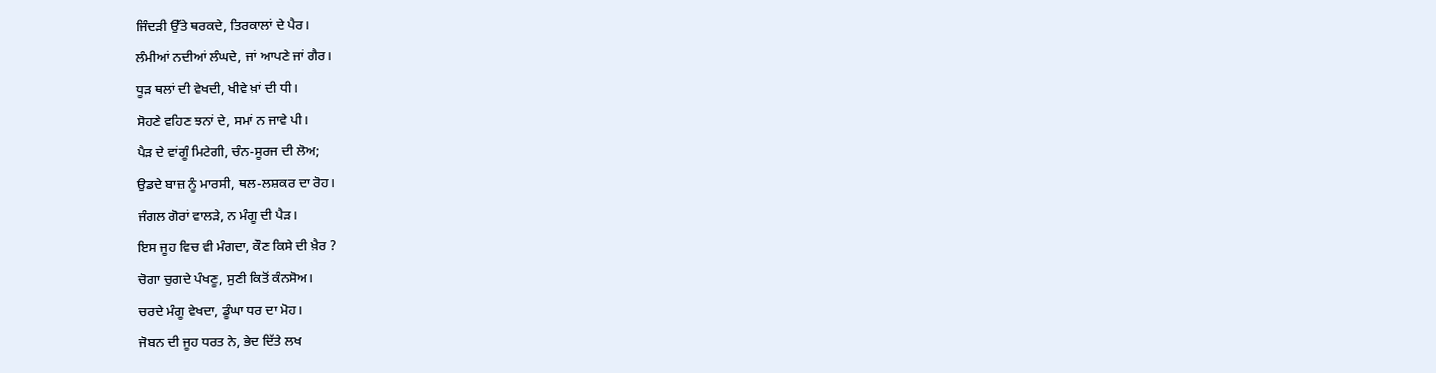ਜਿੰਦੜੀ ਉੱਤੇ ਥਰਕਦੇ, ਤਿਰਕਾਲਾਂ ਦੇ ਪੈਰ।
ਲੰਮੀਆਂ ਨਦੀਆਂ ਲੰਘਦੇ, ਜਾਂ ਆਪਣੇ ਜਾਂ ਗੈਰ।
ਧੂੜ ਥਲਾਂ ਦੀ ਵੇਖਦੀ, ਖੀਵੇ ਖ਼ਾਂ ਦੀ ਧੀ।
ਸੋਹਣੇ ਵਹਿਣ ਝਨਾਂ ਦੇ, ਸਮਾਂ ਨ ਜਾਵੇ ਪੀ।
ਪੈੜ ਦੇ ਵਾਂਗੂੰ ਮਿਟੇਗੀ, ਚੰਨ-ਸੂਰਜ ਦੀ ਲੋਅ;
ਉਡਦੇ ਬਾਜ਼ ਨੂੰ ਮਾਰਸੀ, ਥਲ-ਲਸ਼ਕਰ ਦਾ ਰੋਹ।
ਜੰਗਲ ਗੋਰਾਂ ਵਾਲੜੇ, ਨ ਮੰਗੂ ਦੀ ਪੈੜ।
ਇਸ ਜੂਹ ਵਿਚ ਵੀ ਮੰਗਦਾ, ਕੌਣ ਕਿਸੇ ਦੀ ਖ਼ੈਰ ?
ਚੋਗਾ ਚੁਗਦੇ ਪੰਖਣੂ, ਸੁਣੀ ਕਿਤੋਂ ਕੰਨਸੋਅ।
ਚਰਦੇ ਮੰਗੂ ਵੇਖਦਾ, ਡੂੰਘਾ ਧਰ ਦਾ ਮੋਹ।
ਜੋਬਨ ਦੀ ਜੂਹ ਧਰਤ ਨੇ, ਭੇਦ ਦਿੱਤੇ ਲਖ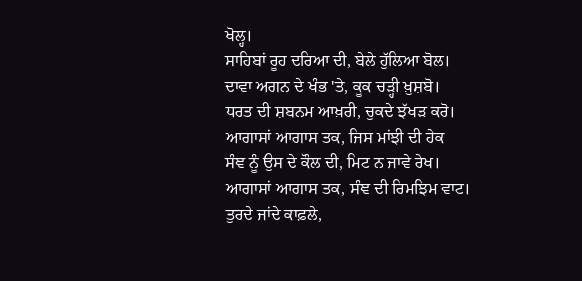ਖੋਲ੍ਹ।
ਸਾਹਿਬਾਂ ਰੂਹ ਦਰਿਆ ਦੀ, ਬੇਲੇ ਹੁੱਲਿਆ ਬੋਲ।
ਦਾਵਾ ਅਗਨ ਦੇ ਖੰਭ 'ਤੇ, ਕੂਕ ਚੜ੍ਹੀ ਖ਼ੁਸ਼ਬੋ।
ਧਰਤ ਦੀ ਸ਼ਬਨਮ ਆਖ਼ਰੀ, ਚੁਕਦੇ ਝੱਖੜ ਕਰੋ।
ਆਗਾਸਾਂ ਆਗਾਸ ਤਕ, ਜਿਸ ਮਾਂਝੀ ਦੀ ਹੇਕ
ਸੰਞ ਨੂੰ ਉਸ ਦੇ ਕੌਲ ਦੀ, ਮਿਟ ਨ ਜਾਵੇ ਰੇਖ।
ਆਗਾਸਾਂ ਆਗਾਸ ਤਕ, ਸੰਞ ਦੀ ਰਿਮਝਿਮ ਵਾਟ।
ਤੁਰਦੇ ਜਾਂਦੇ ਕਾਫ਼ਲੇ,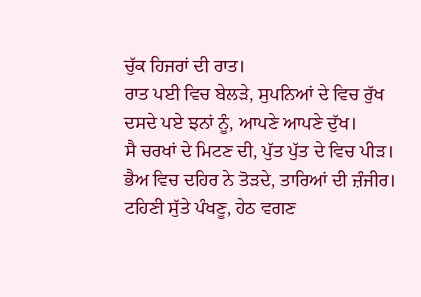ਚੁੱਕ ਹਿਜਰਾਂ ਦੀ ਰਾਤ।
ਰਾਤ ਪਈ ਵਿਚ ਬੇਲੜੇ, ਸੁਪਨਿਆਂ ਦੇ ਵਿਚ ਰੁੱਖ
ਦਸਦੇ ਪਏ ਝਨਾਂ ਨੂੰ, ਆਪਣੇ ਆਪਣੇ ਦੁੱਖ।
ਸੈ ਚਰਖਾਂ ਦੇ ਮਿਟਣ ਦੀ, ਪੁੱਤ ਪੁੱਤ ਦੇ ਵਿਚ ਪੀੜ।
ਭੈਅ ਵਿਚ ਦਹਿਰ ਨੇ ਤੋੜਦੇ, ਤਾਰਿਆਂ ਦੀ ਜ਼ੰਜੀਰ।
ਟਹਿਣੀ ਸੁੱਤੇ ਪੰਖਣੂ, ਹੇਠ ਵਗਣ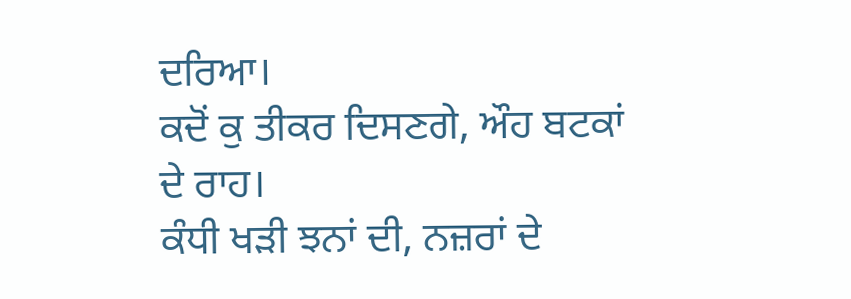ਦਰਿਆ।
ਕਦੋਂ ਕੁ ਤੀਕਰ ਦਿਸਣਗੇ, ਔਹ ਬਟਕਾਂ ਦੇ ਰਾਹ।
ਕੰਧੀ ਖੜੀ ਝਨਾਂ ਦੀ, ਨਜ਼ਰਾਂ ਦੇ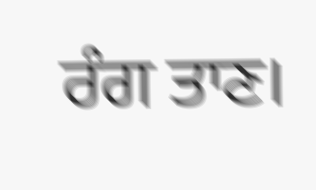ਰੰਗ ਤਾਣ।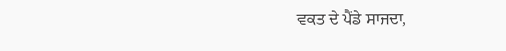ਵਕਤ ਦੇ ਪੈਂਡੇ ਸਾਜਦਾ,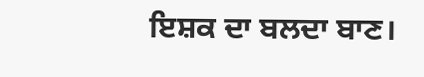ਇਸ਼ਕ ਦਾ ਬਲਦਾ ਬਾਣ।